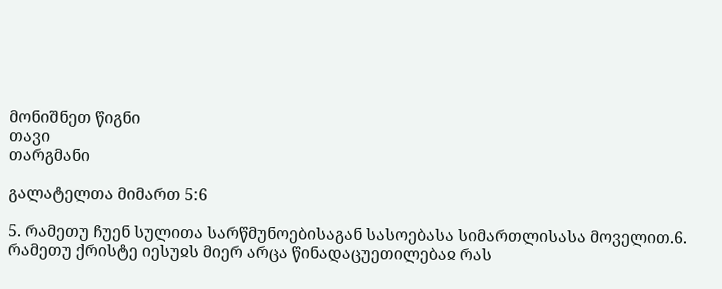მონიშნეთ წიგნი
თავი
თარგმანი

გალატელთა მიმართ 5:6

5. რამეთუ ჩუენ სულითა სარწმუნოებისაგან სასოებასა სიმართლისასა მოველით.6. რამეთუ ქრისტე იესუჲს მიერ არცა წინადაცუეთილებაჲ რას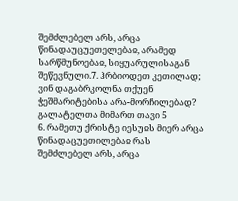შემძლებელ არს, არცა წინადაუცუეთელებაჲ, არამედ სარწმუნოებაჲ, სიყუარულისაგან შეწევნული.7. ჰრბიოდეთ კეთილად; ვინ დაგაბრკოლნა თქუენ ჭეშმარიტებისა არა-მორჩილებად?
გალატელთა მიმართ თავი 5
6. რამეთუ ქრისტე იესუჲს მიერ არცა წინადაცუეთილებაჲ რას შემძლებელ არს, არცა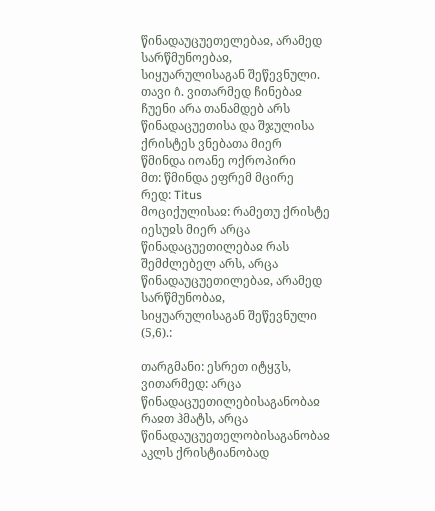წინადაუცუეთელებაჲ, არამედ სარწმუნოებაჲ, სიყუარულისაგან შეწევნული.
თავი ი̂. ვითარმედ ჩინებაჲ ჩუენი არა თანამდებ არს წინადაცუეთისა და შჯულისა ქრისტეს ვნებათა მიერ
წმინდა იოანე ოქროპირი
მთ: წმინდა ეფრემ მცირე
რედ: Titus
მოციქულისაჲ: რამეთუ ქრისტე იესუჲს მიერ არცა წინადაცუეთილებაჲ რას შემძლებელ არს, არცა წინადაუცუეთილებაჲ, არამედ სარწმუნობაჲ, სიყუარულისაგან შეწევნული (5,6).:

თარგმანი: ესრეთ იტყჳს, ვითარმედ: არცა წინადაცუეთილებისაგანობაჲ რაჲთ ჰმატს, არცა წინადაუცუეთელობისაგანობაჲ აკლს ქრისტიანობად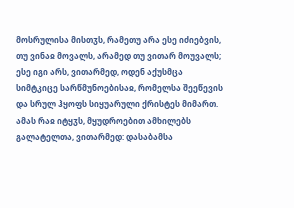მოსრულისა მისთჳს, რამეთუ არა ესე იძიებვის, თუ ვინაჲ მოვალს, არამედ თუ ვითარ მოუვალს; ესე იგი არს, ვითარმედ, ოდენ აქუსმცა სიმტკიცე სარწმუნოებისაჲ, რომელსა შეეწევის და სრულ ჰყოფს სიყუარული ქრისტეს მიმართ. ამას რაჲ იტყჳს, მყუდროებით ამხილებს გალატელთა, ვითარმედ: დასაბამსა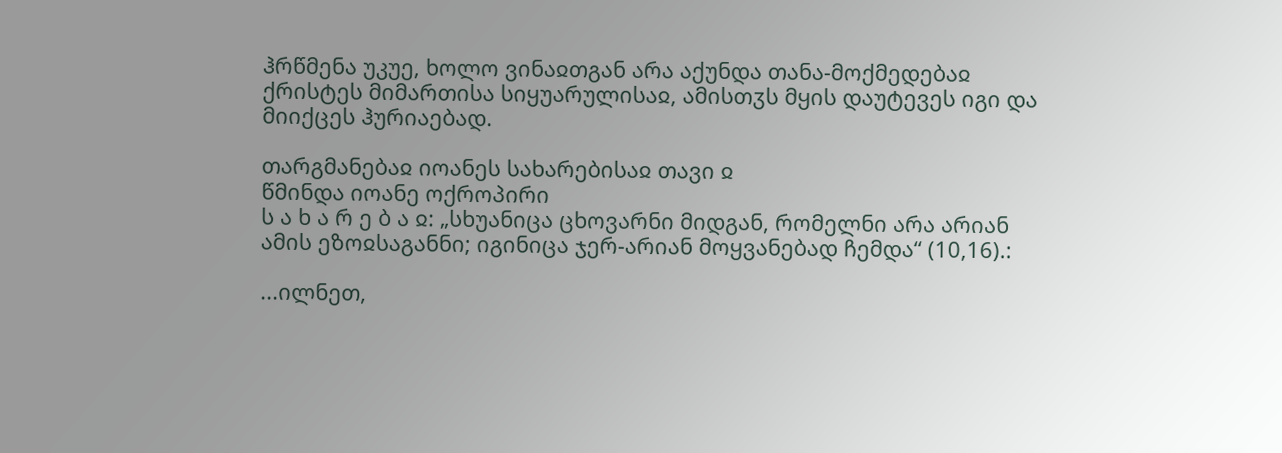ჰრწმენა უკუე, ხოლო ვინაჲთგან არა აქუნდა თანა-მოქმედებაჲ ქრისტეს მიმართისა სიყუარულისაჲ, ამისთჳს მყის დაუტევეს იგი და მიიქცეს ჰურიაებად.

თარგმანებაჲ იოანეს სახარებისაჲ თავი ჲ
წმინდა იოანე ოქროპირი
ს ა ხ ა რ ე ბ ა ჲ: „სხუანიცა ცხოვარნი მიდგან, რომელნი არა არიან ამის ეზოჲსაგანნი; იგინიცა ჯერ-არიან მოყვანებად ჩემდა“ (10,16).:

...ილნეთ,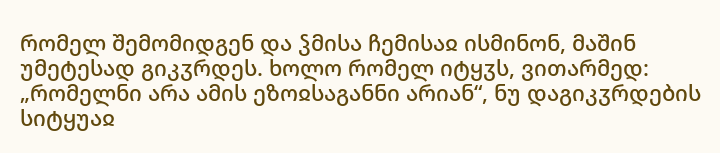რომელ შემომიდგენ და ჴმისა ჩემისაჲ ისმინონ, მაშინ უმეტესად გიკჳრდეს. ხოლო რომელ იტყჳს, ვითარმედ: „რომელნი არა ამის ეზოჲსაგანნი არიან“, ნუ დაგიკჳრდების სიტყუაჲ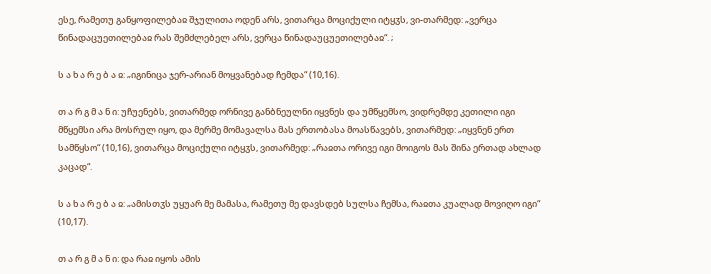ესე, რამეთუ განყოფილებაჲ შჯულითა ოდენ არს, ვითარცა მოციქული იტყჳს, ვი-თარმედ: „ვერცა წინადაცუეთილებაჲ რას შემძლებელ არს, ვერცა წინადაუცუეთილებაჲ“. ;

ს ა ხ ა რ ე ბ ა ჲ: „იგინიცა ჯერ-არიან მოყვანებად ჩემდა“ (10,16).

თ ა რ გ მ ა ნ ი: უჩუენებს, ვითარმედ ორნივე განბნეულნი იყვნეს და უმწყემსო, ვიდრემდე კეთილი იგი მწყემსი არა მოსრულ იყო, და მერმე მომავალსა მას ერთობასა მოასწავებს, ვითარმედ: „იყვნენ ერთ სამწყსო“ (10,16), ვითარცა მოციქული იტყჳს, ვითარმედ: „რაჲთა ორივე იგი მოიგოს მას შინა ერთად ახლად კაცად“.

ს ა ხ ა რ ე ბ ა ჲ: „ამისთჳს უყუარ მე მამასა, რამეთუ მე დავსდებ სულსა ჩემსა, რაჲთა კუალად მოვიღო იგი“ (10,17).

თ ა რ გ მ ა ნ ი: და რაჲ იყოს ამის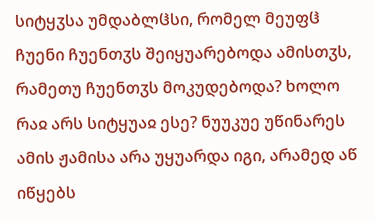სიტყჳსა უმდაბლჱსი, რომელ მეუფჱ ჩუენი ჩუენთჳს შეიყუარებოდა ამისთჳს, რამეთუ ჩუენთჳს მოკუდებოდა? ხოლო რაჲ არს სიტყუაჲ ესე? ნუუკუე უწინარეს ამის ჟამისა არა უყუარდა იგი, არამედ აწ იწყებს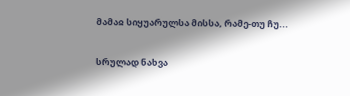მამაჲ სიყუარულსა მისსა, რამე-თუ ჩუ...

სრულად ნახვა